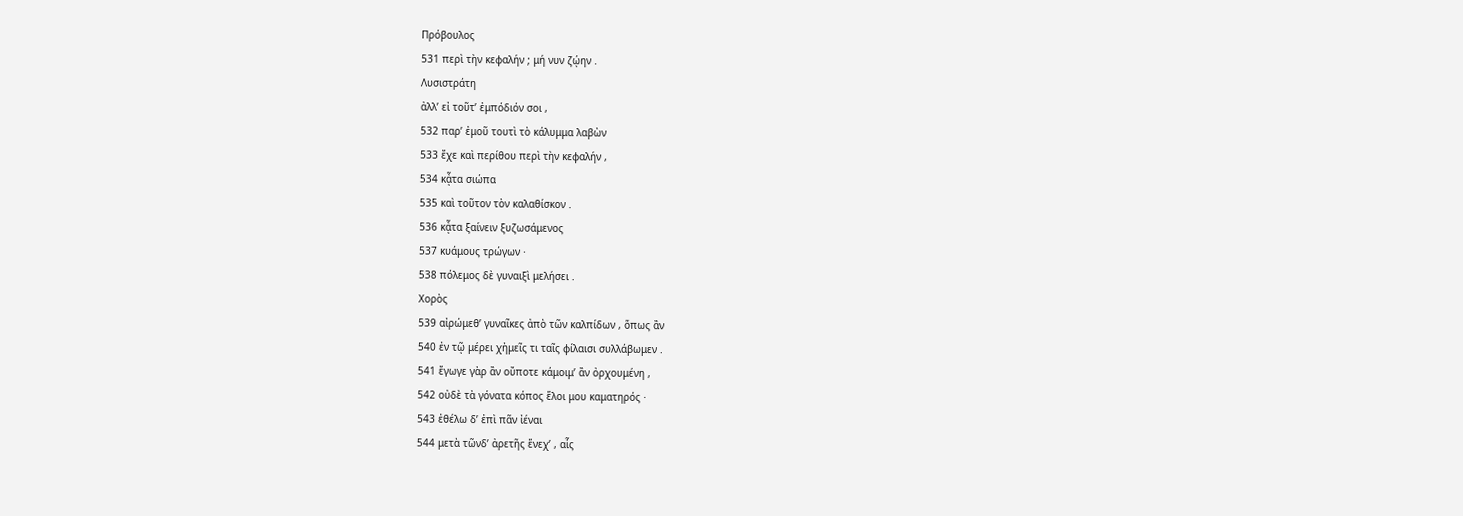Πρόβουλος
531 περὶ τὴν κεφαλήν ; μή νυν ζῴην .
Λυσιστράτη
ἀλλ’ εἰ τοῦτ’ ἐμπόδιόν σοι ,
532 παρ’ ἐμοῦ τουτὶ τὸ κάλυμμα λαβὼν
533 ἔχε καὶ περίθου περὶ τὴν κεφαλήν ,
534 κᾆτα σιώπα
535 καὶ τοῦτον τὸν καλαθίσκον .
536 κᾆτα ξαίνειν ξυζωσάμενος
537 κυάμους τρώγων ·
538 πόλεμος δὲ γυναιξὶ μελήσει .
Χορὸς
539 αἰρώμεθ’ γυναῖκες ἀπὸ τῶν καλπίδων , ὅπως ἂν
540 ἐν τῷ μέρει χἠμεῖς τι ταῖς φίλαισι συλλάβωμεν .
541 ἔγωγε γὰρ ἂν οὔποτε κάμοιμ’ ἂν ὀρχουμένη ,
542 οὐδὲ τὰ γόνατα κόπος ἕλοι μου καματηρός ·
543 ἐθέλω δ’ ἐπὶ πᾶν ἰέναι
544 μετὰ τῶνδ’ ἀρετῆς ἕνεχ’ , αἷς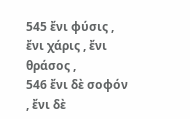545 ἔνι φύσις , ἔνι χάρις , ἔνι θράσος ,
546 ἔνι δὲ σοφόν , ἔνι δὲ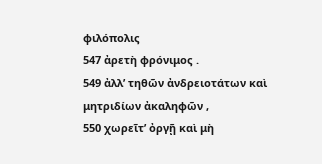φιλόπολις
547 ἀρετὴ φρόνιμος .
549 ἀλλ’ τηθῶν ἀνδρειοτάτων καὶ μητριδίων ἀκαληφῶν ,
550 χωρεῖτ’ ὀργῇ καὶ μὴ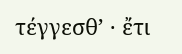τέγγεσθ’ · ἔτι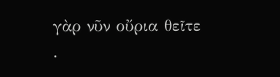γὰρ νῦν οὔρια θεῖτε .